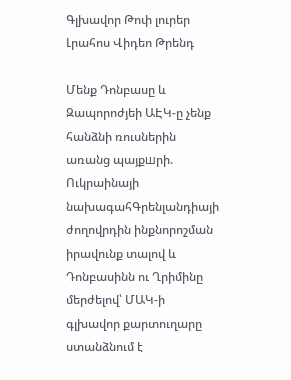Գլխավոր Թոփ լուրեր Լրահոս Վիդեո Թրենդ

Մենք Դոնբասը և Զապորոժյեի ԱԷԿ-ը չենք հանձնի ռուսներին առանց պայքшրի. Ուկրաինայի նախագահԳրենլանդիայի ժողովրդին ինքնորոշման իրավունք տալով և Դոնբասինն ու Ղրիմինը մերժելով՝ ՄԱԿ-ի գլխավոր քարտուղարը ստանձնում է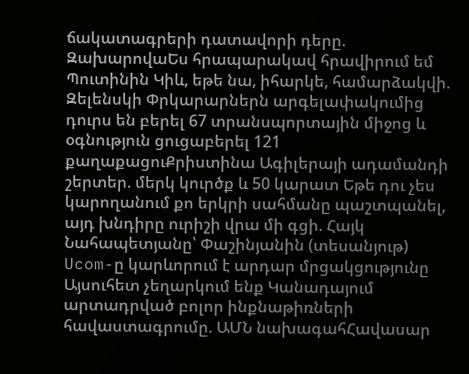ճակատագրերի դատավորի դերը. ԶախարովաԵս հրապարակավ հրավիրում եմ Պուտինին Կիև, եթե նա, իհարկե, համարձակվի. Զելենսկի Փրկարարներն արգելափակումից դուրս են բերել 67 տրանսպորտային միջոց և օգնություն ցուցաբերել 121 քաղաքացուՔրիստինա Ագիլերայի ադամանդի շերտեր. մերկ կուրծք և 50 կարատ Եթե դու չես կարողանում քո երկրի սահմանը պաշտպանել, այդ խնդիրը ուրիշի վրա մի գցի. Հայկ Նահապետյանը՝ Փաշինյանին (տեսանյութ) Ucom-ը կարևորում է արդար մրցակցությունը Այսուհետ չեղարկում ենք Կանադայում արտադրված բոլոր ինքնաթիռների հավաստագրումը. ԱՄՆ նախագահՀավասար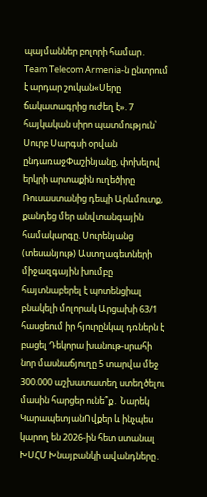պայմաններ բոլորի համար․ Team Telecom Armenia-ն ընտրում է արդար շուկան«Սերը ճակատագրից ուժեղ է». 7 հայկական սիրո պատմություն՝ Սուրբ Սարգսի օրվան ընդառաջՓաշինյանը, փոխելով երկրի արտաքին ուղեծիրը Ռուսաստանից դեպի Արևմուտք, քանդեց մեր անվտանգային համակարգը. Սուրենյանց (տեսանյութ) Աստղագետների միջազգային խումբը հայտնաբերել է պոտենցիալ բնակելի մոլորակ Արցախի 63/1 հասցեում իր հյուրընկալ դռներն է բացել Դեկորա խանութ-սրահի նոր մասնաճյուղը 5 տարվա մեջ 300.000 աշխատատեղ ստեղծելու մասին հարցեր ունե՞ք․ Նարեկ ԿարապետյանՈվքեր և ինչպես կարող են 2026-ին հետ ստանալ ԽՍՀՄ Խնայբանկի ավանդները․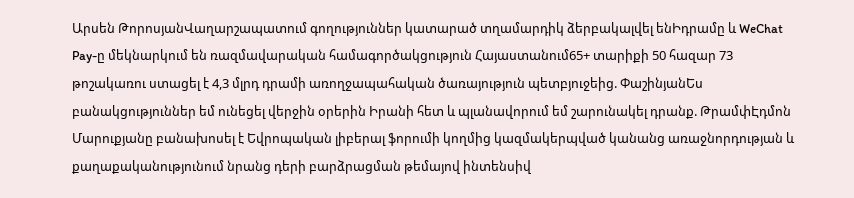Արսեն ԹորոսյանՎաղարշապատում գողություններ կատարած տղամարդիկ ձերբակալվել ենԻդրամը և WeChat Pay-ը մեկնարկում են ռազմավարական համագործակցություն Հայաստանում65+ տարիքի 50 հազար 73 թոշակառու ստացել է 4,3 մլրդ դրամի առողջապահական ծառայություն պետբյուջեից. ՓաշինյանԵս բանակցություններ եմ ունեցել վերջին օրերին Իրանի հետ և պլանավորում եմ շարունակել դրանք. ԹրամփԷդմոն Մարուքյանը բանախոսել է Եվրոպական լիբերալ ֆորումի կողմից կազմակերպված կանանց առաջնորդության և քաղաքականությունում նրանց դերի բարձրացման թեմայով ինտենսիվ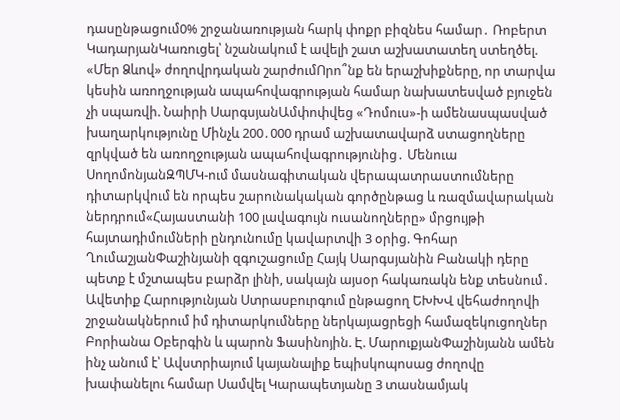դասընթացում0% շրջանառության հարկ փոքր բիզնես համար․ Ռոբերտ ԿադարյանԿառուցել՝ նշանակում է ավելի շատ աշխատատեղ ստեղծել. «Մեր Ձևով» ժողովրդական շարժումՈրո՞նք են երաշխիքները, որ տարվա կեսին առողջության ապահովագրության համար նախատեսված բյուջեն չի սպառվի. Նաիրի ՍարգսյանԱմփոփվեց «Դոմուս»-ի ամենասպասված խաղարկությունը Մինչև 200․000 դրամ աշխատավարձ ստացողները զրկված են առողջության ապահովագրությունից․ Մենուա ՍողոմոնյանԶՊՄԿ-ում մասնագիտական վերապատրաստումները դիտարկվում են որպես շարունակական գործընթաց և ռազմավարական ներդրում«Հայաստանի 100 լավագույն ուսանողները» մրցույթի հայտադիմումների ընդունումը կավարտվի 3 օրից. Գոհար ՂումաշյանՓաշինյանի զգուշացումը Հայկ Սարգսյանին Բանակի դերը պետք է մշտապես բարձր լինի, սակայն այսօր հակառակն ենք տեսնում․ Ավետիք Հարությունյան Ստրասբուրգում ընթացող ԵԽԽՎ վեհաժողովի շրջանակներում իմ դիտարկումները ներկայացրեցի համազեկուցողներ Բորիանա Օբերգին և պարոն Ֆասինոյին. Է. ՄարուքյանՓաշինյանն ամեն ինչ անում է՝ Ավստրիայում կայանալիք եպիսկոպոսաց ժողովը խափանելու համար Սամվել Կարապետյանը 3 տասնամյակ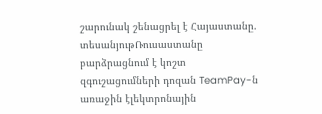շարունակ շենացրել է Հայաստանը. տեսանյութՌուսաստանը բարձրացնում է կոշտ զգուշացումների դոզան TeamPay-ն առաջին էլեկտրոնային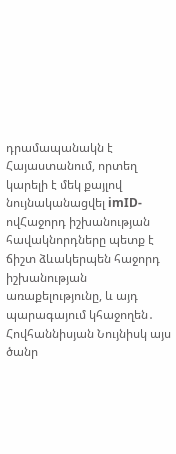դրամապանակն է Հայաստանում, որտեղ կարելի է մեկ քայլով նույնականացվել imID-ովՀաջորդ իշխանության հավակնորդները պետք է ճիշտ ձևակերպեն հաջորդ իշխանության առաքելությունը, և այդ պարագայում կհաջողեն․ Հովհաննիսյան Նույնիսկ այս ծանր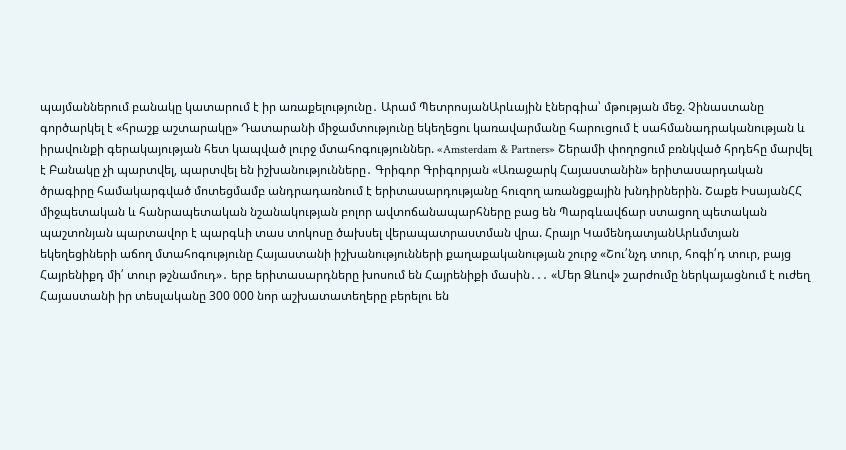պայմաններում բանակը կատարում է իր առաքելությունը․ Արամ ՊետրոսյանԱրևային էներգիա՝ մթության մեջ. Չինաստանը գործարկել է «հրաշք աշտարակը» Դատարանի միջամտությունը եկեղեցու կառավարմանը հարուցում է սահմանադրականության և իրավունքի գերակայության հետ կապված լուրջ մտահոգություններ. «Amsterdam & Partners» Շերամի փողոցում բռնկված հրդեհը մարվել է Բանակը չի պարտվել, պարտվել են իշխանությունները․ Գրիգոր Գրիգորյան «Առաջարկ Հայաստանին» երիտասարդական ծրագիրը համակարգված մոտեցմամբ անդրադառնում է երիտասարդությանը հուզող առանցքային խնդիրներին. Շաքե ԻսայանՀՀ միջպետական և հանրապետական նշանակության բոլոր ավտոճանապարհները բաց են Պարգևավճար ստացող պետական պաշտոնյան պարտավոր է պարգևի տաս տոկոսը ծախսել վերապատրաստման վրա. Հրայր ԿամենդատյանԱրևմտյան եկեղեցիների աճող մտահոգությունը Հայաստանի իշխանությունների քաղաքականության շուրջ «Շու՛նչդ տուր, հոգի՛դ տուր, բայց Հայրենիքդ մի՛ տուր թշնամուդ»․ երբ երիտասարդները խոսում են Հայրենիքի մասին․․․ «Մեր Ձևով» շարժումը ներկայացնում է ուժեղ Հայաստանի իր տեսլականը 300 000 նոր աշխատատեղերը բերելու են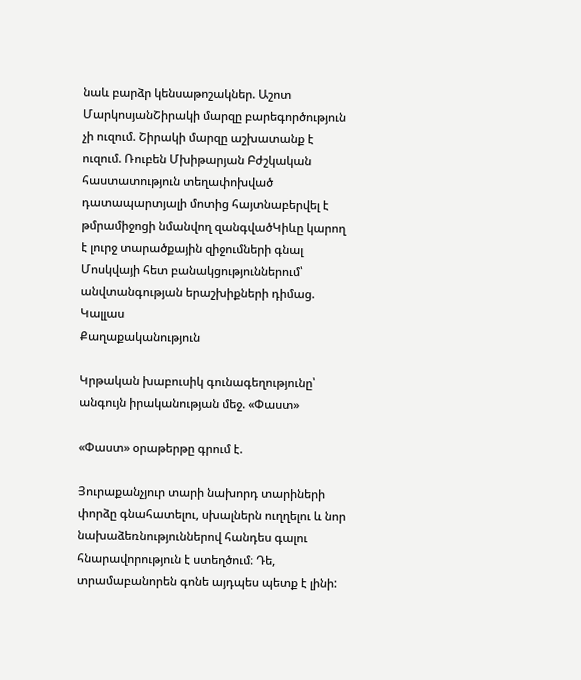նաև բարձր կենսաթոշակներ. Աշոտ ՄարկոսյանՇիրակի մարզը բարեգործություն չի ուզում. Շիրակի մարզը աշխատանք է ուզում. Ռուբեն Մխիթարյան Բժշկական հաստատություն տեղափոխված դատապարտյալի մոտից հայտնաբերվել է թմրամիջոցի նմանվող զանգվածԿիևը կարող է լուրջ տարածքային զիջումների գնալ Մոսկվայի հետ բանակցություններում՝ անվտանգության երաշխիքների դիմաց. Կալլաս
Քաղաքականություն

Կրթական խաբուսիկ գունագեղությունը՝ անգույն իրականության մեջ. «Փաստ»

«Փաստ» օրաթերթը գրում է.

Յուրաքանչյուր տարի նախորդ տարիների փորձը գնահատելու, սխալներն ուղղելու և նոր նախաձեռնություններով հանդես գալու հնարավորություն է ստեղծում։ Դե, տրամաբանորեն գոնե այդպես պետք է լինի: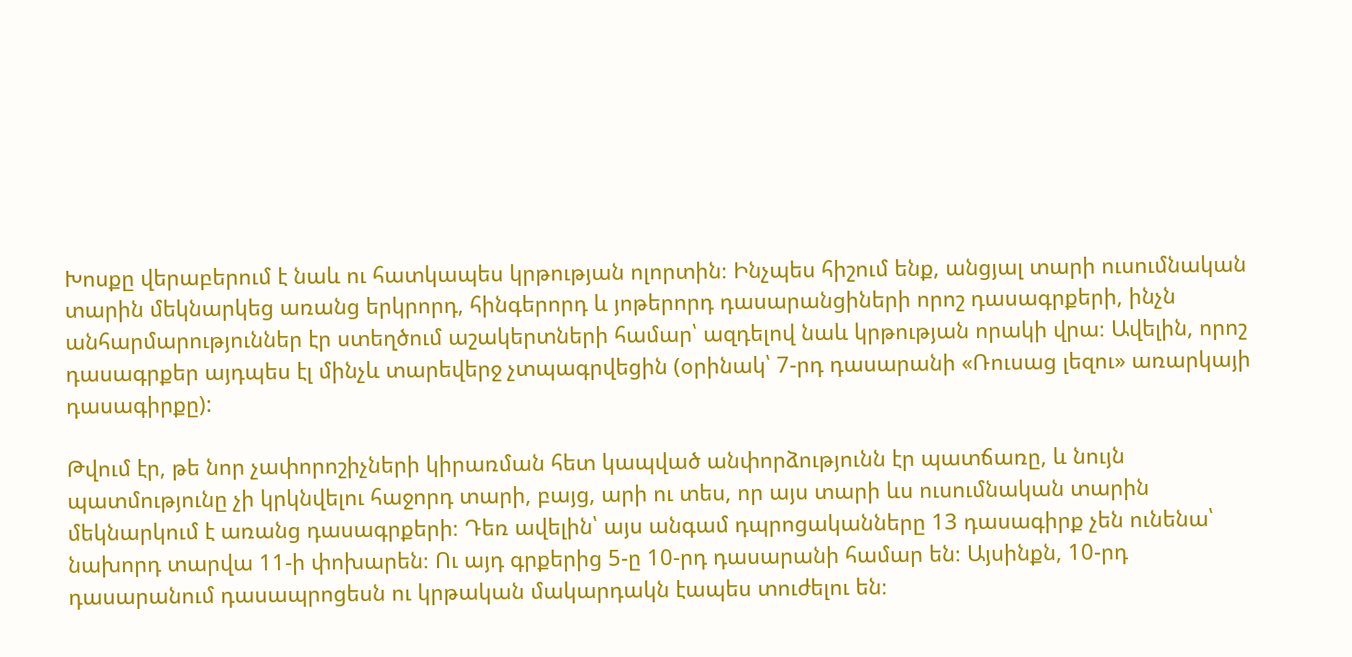Խոսքը վերաբերում է նաև ու հատկապես կրթության ոլորտին։ Ինչպես հիշում ենք, անցյալ տարի ուսումնական տարին մեկնարկեց առանց երկրորդ, հինգերորդ և յոթերորդ դասարանցիների որոշ դասագրքերի, ինչն անհարմարություններ էր ստեղծում աշակերտների համար՝ ազդելով նաև կրթության որակի վրա։ Ավելին, որոշ դասագրքեր այդպես էլ մինչև տարեվերջ չտպագրվեցին (օրինակ՝ 7-րդ դասարանի «Ռուսաց լեզու» առարկայի դասագիրքը):

Թվում էր, թե նոր չափորոշիչների կիրառման հետ կապված անփորձությունն էր պատճառը, և նույն պատմությունը չի կրկնվելու հաջորդ տարի, բայց, արի ու տես, որ այս տարի ևս ուսումնական տարին մեկնարկում է առանց դասագրքերի։ Դեռ ավելին՝ այս անգամ դպրոցականները 13 դասագիրք չեն ունենա՝ նախորդ տարվա 11-ի փոխարեն։ Ու այդ գրքերից 5-ը 10-րդ դասարանի համար են։ Այսինքն, 10-րդ դասարանում դասապրոցեսն ու կրթական մակարդակն էապես տուժելու են։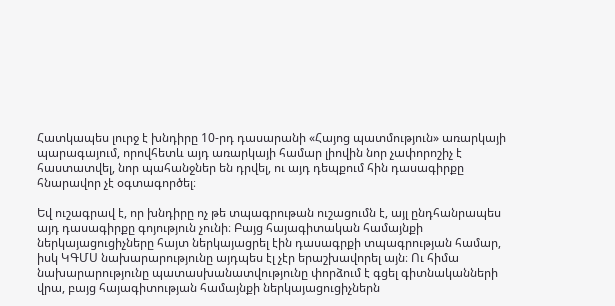Հատկապես լուրջ է խնդիրը 10-րդ դասարանի «Հայոց պատմություն» առարկայի պարագայում, որովհետև այդ առարկայի համար լիովին նոր չափորոշիչ է հաստատվել, նոր պահանջներ են դրվել, ու այդ դեպքում հին դասագիրքը հնարավոր չէ օգտագործել։

Եվ ուշագրավ է, որ խնդիրը ոչ թե տպագրութան ուշացումն է, այլ ընդհանրապես այդ դասագիրքը գոյություն չունի։ Բայց հայագիտական համայնքի ներկայացուցիչները հայտ ներկայացրել էին դասագրքի տպագրության համար, իսկ ԿԳՄՍ նախարարությունը այդպես էլ չէր երաշխավորել այն։ Ու հիմա նախարարությունը պատասխանատվությունը փորձում է գցել գիտնականների վրա, բայց հայագիտության համայնքի ներկայացուցիչներն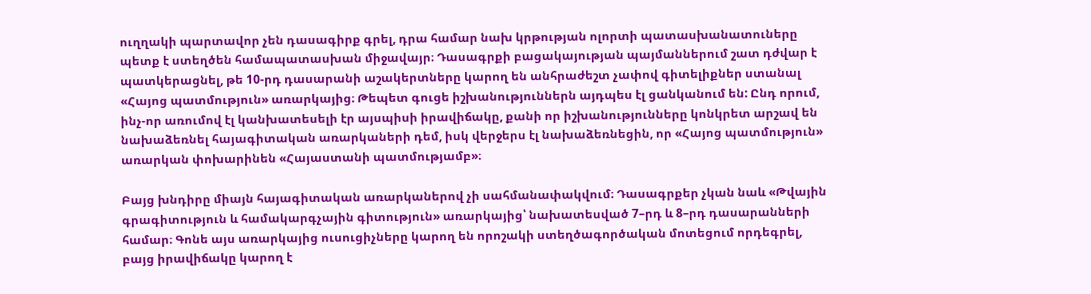ուղղակի պարտավոր չեն դասագիրք գրել, դրա համար նախ կրթության ոլորտի պատասխանատուները պետք է ստեղծեն համապատասխան միջավայր։ Դասագրքի բացակայության պայմաններում շատ դժվար է պատկերացնել, թե 10-րդ դասարանի աշակերտները կարող են անհրաժեշտ չափով գիտելիքներ ստանալ «Հայոց պատմություն» առարկայից։ Թեպետ գուցե իշխանություններն այդպես էլ ցանկանում են: Ընդ որում, ինչ-որ առումով էլ կանխատեսելի էր այսպիսի իրավիճակը, քանի որ իշխանությունները կոնկրետ արշավ են նախաձեռնել հայագիտական առարկաների դեմ, իսկ վերջերս էլ նախաձեռնեցին, որ «Հայոց պատմություն» առարկան փոխարինեն «Հայաստանի պատմությամբ»։

Բայց խնդիրը միայն հայագիտական առարկաներով չի սահմանափակվում։ Դասագրքեր չկան նաև «Թվային գրագիտություն և համակարգչային գիտություն» առարկայից՝ նախատեսված 7–րդ և 8–րդ դասարանների համար։ Գոնե այս առարկայից ուսուցիչները կարող են որոշակի ստեղծագործական մոտեցում որդեգրել, բայց իրավիճակը կարող է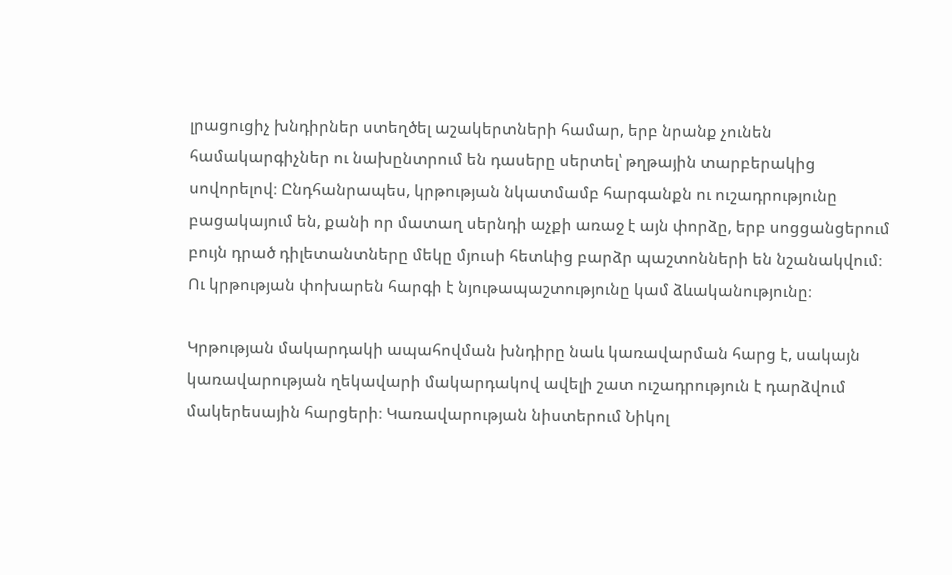լրացուցիչ խնդիրներ ստեղծել աշակերտների համար, երբ նրանք չունեն համակարգիչներ ու նախընտրում են դասերը սերտել՝ թղթային տարբերակից սովորելով։ Ընդհանրապես, կրթության նկատմամբ հարգանքն ու ուշադրությունը բացակայում են, քանի որ մատաղ սերնդի աչքի առաջ է այն փորձը, երբ սոցցանցերում բույն դրած դիլետանտները մեկը մյուսի հետևից բարձր պաշտոնների են նշանակվում։ Ու կրթության փոխարեն հարգի է նյութապաշտությունը կամ ձևականությունը։

Կրթության մակարդակի ապահովման խնդիրը նաև կառավարման հարց է, սակայն կառավարության ղեկավարի մակարդակով ավելի շատ ուշադրություն է դարձվում մակերեսային հարցերի։ Կառավարության նիստերում Նիկոլ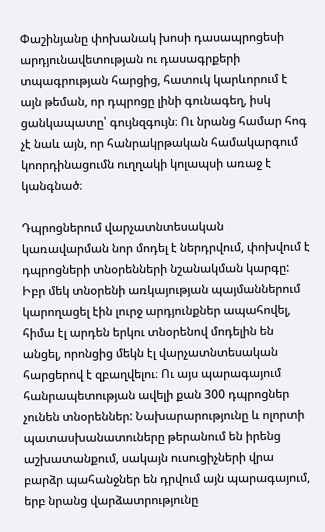Փաշինյանը փոխանակ խոսի դասապրոցեսի արդյունավետության ու դասագրքերի տպագրության հարցից, հատուկ կարևորում է այն թեման, որ դպրոցը լինի գունագեղ, իսկ ցանկապատը՝ գույնզգույն։ Ու նրանց համար հոգ չէ նաև այն, որ հանրակրթական համակարգում կոորդինացումն ուղղակի կոլապսի առաջ է կանգնած։

Դպրոցներում վարչատնտեսական կառավարման նոր մոդել է ներդրվում, փոխվում է դպրոցների տնօրենների նշանակման կարգը: Իբր մեկ տնօրենի առկայության պայմաններում կարողացել էին լուրջ արդյունքներ ապահովել, հիմա էլ արդեն երկու տնօրենով մոդելին են անցել, որոնցից մեկն էլ վարչատնտեսական հարցերով է զբաղվելու։ Ու այս պարագայում հանրապետության ավելի քան 300 դպրոցներ չունեն տնօրեններ: Նախարարությունը և ոլորտի պատասխանատուները թերանում են իրենց աշխատանքում, սակայն ուսուցիչների վրա բարձր պահանջներ են դրվում այն պարագայում, երբ նրանց վարձատրությունը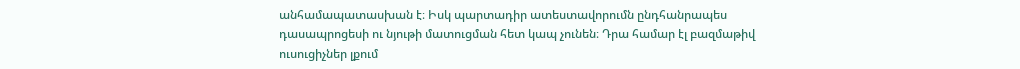անհամապատասխան է։ Իսկ պարտադիր ատեստավորումն ընդհանրապես դասապրոցեսի ու նյութի մատուցման հետ կապ չունեն։ Դրա համար էլ բազմաթիվ ուսուցիչներ լքում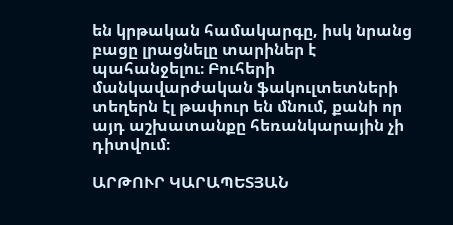են կրթական համակարգը, իսկ նրանց բացը լրացնելը տարիներ է պահանջելու։ Բուհերի մանկավարժական ֆակուլտետների տեղերն էլ թափուր են մնում, քանի որ այդ աշխատանքը հեռանկարային չի դիտվում։

ԱՐԹՈՒՐ ԿԱՐԱՊԵՏՅԱՆ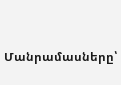Մանրամասները՝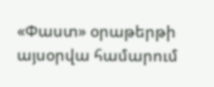«Փաստ» օրաթերթի այսօրվա համարում